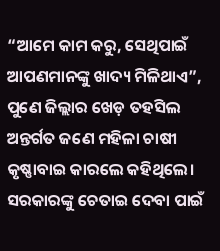“ଆମେ କାମ କରୁ, ସେଥିପାଇଁ ଆପଣମାନଙ୍କୁ ଖାଦ୍ୟ ମିଳିଥାଏ”, ପୁଣେ ଜିଲ୍ଲାର ଖେଡ଼ ତହସିଲ ଅନ୍ତର୍ଗତ ଜଣେ ମହିଳା ଚାଷୀ କୃଷ୍ଣାବାଇ କାରଲେ କହିଥିଲେ। ସରକାରଙ୍କୁ ଚେତାଇ ଦେବା ପାଇଁ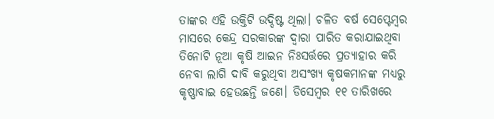ତାଙ୍କର ଏହି ଉକ୍ତିଟି ଉଦ୍ଦିଷ୍ଟ ଥିଲା। ଚଳିତ ବର୍ଷ ସେପ୍ଟେମ୍ବର ମାସରେ କେନ୍ଦ୍ର ସରକାରଙ୍କ ଦ୍ୱାରା ପାରିତ କରାଯାଇଥିବା ତିନୋଟି ନୂଆ କୃଷି ଆଇନ ନିଃସର୍ତ୍ତରେ ପ୍ରତ୍ୟାହାର କରି ନେବା ଲାଗି ଦାବି କରୁଥିବା ଅସଂଖ୍ୟ କୃଷକମାନଙ୍କ ମଧ୍ୟରୁ କୃଷ୍ଣାବାଇ ହେଉଛନ୍ତି ଜଣେ। ଡିସେମ୍ବର ୧୧ ତାରିଖରେ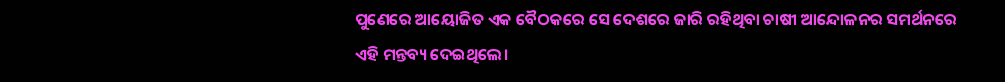ପୁଣେରେ ଆୟୋଜିତ ଏକ ବୈଠକରେ ସେ ଦେଶରେ ଜାରି ରହିଥିବା ଚାଷୀ ଆନ୍ଦୋଳନର ସମର୍ଥନରେ ଏହି ମନ୍ତବ୍ୟ ଦେଇଥିଲେ।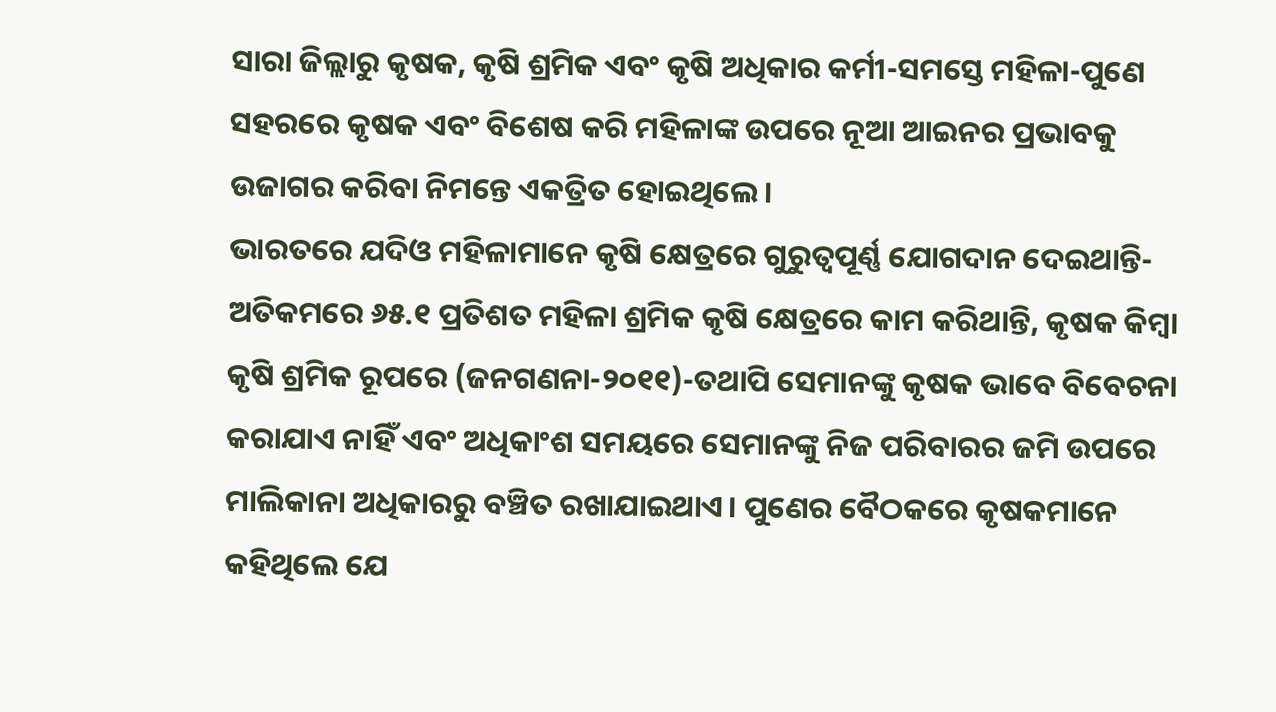ସାରା ଜିଲ୍ଲାରୁ କୃଷକ, କୃଷି ଶ୍ରମିକ ଏବଂ କୃଷି ଅଧିକାର କର୍ମୀ-ସମସ୍ତେ ମହିଳା-ପୁଣେ ସହରରେ କୃଷକ ଏବଂ ବିଶେଷ କରି ମହିଳାଙ୍କ ଉପରେ ନୂଆ ଆଇନର ପ୍ରଭାବକୁ ଉଜାଗର କରିବା ନିମନ୍ତେ ଏକତ୍ରିତ ହୋଇଥିଲେ।
ଭାରତରେ ଯଦିଓ ମହିଳାମାନେ କୃଷି କ୍ଷେତ୍ରରେ ଗୁରୁତ୍ୱପୂର୍ଣ୍ଣ ଯୋଗଦାନ ଦେଇଥାନ୍ତି-ଅତିକମରେ ୬୫.୧ ପ୍ରତିଶତ ମହିଳା ଶ୍ରମିକ କୃଷି କ୍ଷେତ୍ରରେ କାମ କରିଥାନ୍ତି, କୃଷକ କିମ୍ବା କୃଷି ଶ୍ରମିକ ରୂପରେ (ଜନଗଣନା-୨୦୧୧)-ତଥାପି ସେମାନଙ୍କୁ କୃଷକ ଭାବେ ବିବେଚନା କରାଯାଏ ନାହିଁ ଏବଂ ଅଧିକାଂଶ ସମୟରେ ସେମାନଙ୍କୁ ନିଜ ପରିବାରର ଜମି ଉପରେ ମାଲିକାନା ଅଧିକାରରୁ ବଞ୍ଚିତ ରଖାଯାଇଥାଏ। ପୁଣେର ବୈଠକରେ କୃଷକମାନେ କହିଥିଲେ ଯେ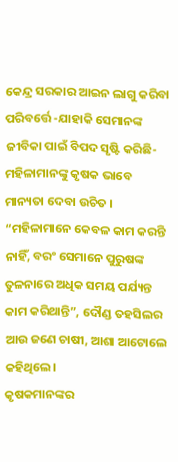କେନ୍ଦ୍ର ସରକାର ଆଇନ ଲାଗୁ କରିବା ପରିବର୍ତ୍ତେ -ଯାହାକି ସେମାନଙ୍କ ଜୀବିକା ପାଇଁ ବିପଦ ସୃଷ୍ଟି କରିଛି- ମହିଳାମାନଙ୍କୁ କୃଷକ ଭାବେ ମାନ୍ୟତା ଦେବା ଉଚିତ । “ମହିଳାମାନେ କେବଳ କାମ କରନ୍ତି ନାହିଁ, ବରଂ ସେମାନେ ପୁରୁଷଙ୍କ ତୁଳନାରେ ଅଧିକ ସମୟ ପର୍ଯ୍ୟନ୍ତ କାମ କରିଥାନ୍ତି”, ଦୌଣ୍ଡ ତହସିଲର ଆଉ ଜଣେ ଚାଷୀ, ଆଶା ଆଟୋଲେ କହିଥିଲେ।
କୃଷକମାନଙ୍କର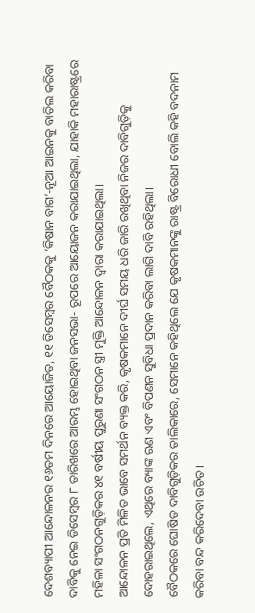ଦେଶବ୍ୟାପୀ ଆନ୍ଦୋଳନର ୧୬ତମ ଦିନରେ ଆୟୋଜିତ, ୧୧ ଡିସେମ୍ବର ବୈଠକକୁ ‘କିଷାନ ବାଗ’-ନୂଆ ଆଇନକୁ ବାତିଲ କରିବା ଦାବିକୁ ନେଇ ଡିସେମ୍ବର ୮ ତାରିଖରେ ଆରମ୍ଭ ହୋଇଥିବା ଜନସଭା- ରୂପରେ ଆୟୋଜନ କରାଯାଇଥିଲା, ଯାହାକି ମହାରାଷ୍ଟ୍ରରେ ମହିଳା ସଂଗଠନଗୁଡ଼ିକର ୪୧ ବର୍ଷୀୟ ପୁରୁଣା ସଂଗଠନ ସ୍ତ୍ରୀ ମୁକ୍ତି ଆନ୍ଦୋଳନ ଦ୍ୱାରା କରାଯାଇଥିଲା।
ଆନ୍ଦୋଳନ ପ୍ରତି ମିଳିତ ଭାବେ ସମର୍ଥନ ବ୍ୟକ୍ତ କରି, କୃଷକମାନେ ଦୀର୍ଘ ସମୟ ଧରି ଜାରି ରଖିଥିବା ନିଜର ଦାବିଗୁଡ଼ିକୁ ଦୋହରାଇଥିଲେ, ଏଥିରେ ବ୍ୟାଙ୍କ ଋଣ ଏବଂ ବିପଣନ ସୁବିଧା ପ୍ରଦାନ କରିବା ଲାଗି ଦାବି ରହିଥିଲା।
ବୈଠକରେ ଘୋଷିତ ଦାବିଗୁଡ଼ିକର ତାଲିକାରେ, ସେମାନେ କହିଥିଲେ ଯେ କୃଷକମାନଙ୍କୁ ରାଷ୍ଟ୍ର ବିରୋଧୀ ବୋଲି କହି ବଦନାମ କରିବା ବନ୍ଦ କରିଦେବା ଉଚିତ।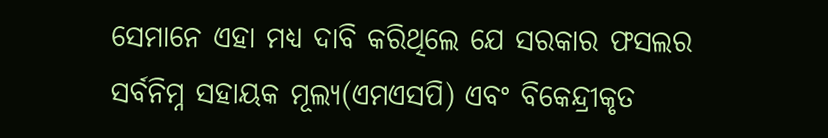ସେମାନେ ଏହା ମଧ୍ୟ ଦାବି କରିଥିଲେ ଯେ ସରକାର ଫସଲର ସର୍ବନିମ୍ନ ସହାୟକ ମୂଲ୍ୟ(ଏମଏସପି) ଏବଂ ବିକେନ୍ଦ୍ରୀକୃତ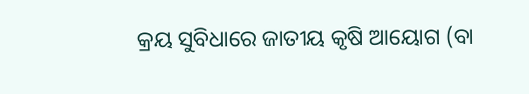କ୍ରୟ ସୁବିଧାରେ ଜାତୀୟ କୃଷି ଆୟୋଗ (ବା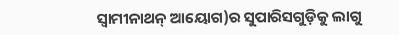ସ୍ୱାମୀନାଥନ୍ ଆୟୋଗ)ର ସୁପାରିସଗୁଡ଼ିକୁ ଲାଗୁ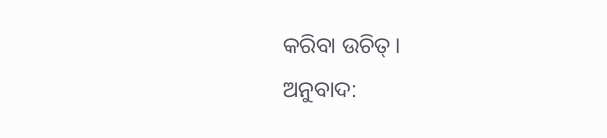କରିବା ଉଚିତ୍।
ଅନୁବାଦ: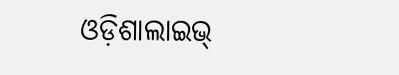ଓଡ଼ିଶାଲାଇଭ୍